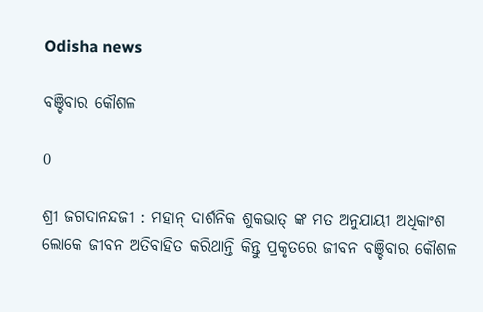Odisha news

ବଞ୍ଚିବାର କୌଶଳ

0

ଶ୍ରୀ ଜଗଦାନନ୍ଦଜୀ : ମହାନ୍ ଦାର୍ଶନିକ ଶୁକଭାତ୍ ଙ୍କ ମତ ଅନୁଯାୟୀ ଅଧିକାଂଶ ଲୋକେ ଜୀବନ ଅତିବାହିତ କରିଥାନ୍ତି କିନ୍ତୁ ପ୍ରକୃତରେ ଜୀବନ ବଞ୍ଚିବାର କୌଶଳ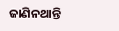ଜାଣିନଥାନ୍ତି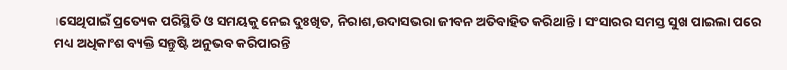।ସେଥିପାଇଁ ପ୍ରତ୍ୟେକ ପରିସ୍ଥିତି ଓ ସମୟକୁ ନେଇ ଦୁଃଖିତ, ନିରାଶ,ଉଦାସଭରା ଜୀବନ ଅତିବାହିତ କରିଥାନ୍ତି । ସଂସାରର ସମସ୍ତ ସୁଖ ପାଇଲା ପରେ ମଧ୍ୟ ଅଧିକାଂଶ ବ୍ୟକ୍ତି ସନ୍ତୁଷ୍ଟି ଅନୁଭବ କରିପାରନ୍ତି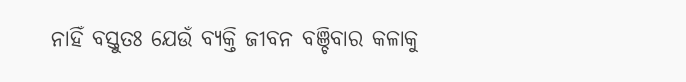ନାହିଁ ବସ୍ତୁତଃ ଯେଉଁ ବ୍ୟକ୍ତି ଜୀବନ ବଞ୍ଚିବାର କଳାକୁ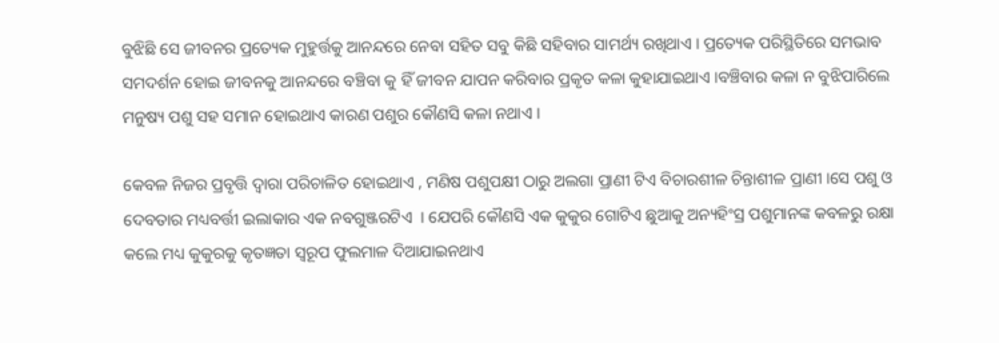ବୁଝିଛି ସେ ଜୀବନର ପ୍ରତ୍ୟେକ ମୁହୁର୍ତ୍ତକୁ ଆନନ୍ଦରେ ନେବା ସହିତ ସବୁ କିଛି ସହିବାର ସାମର୍ଥ୍ୟ ରଖିଥାଏ । ପ୍ରତ୍ୟେକ ପରିସ୍ଥିତିରେ ସମଭାବ ସମଦର୍ଶନ ହୋଇ ଜୀବନକୁ ଆନନ୍ଦରେ ବଞ୍ଚିବା କୁ ହିଁ ଜୀବନ ଯାପନ କରିବାର ପ୍ରକୃତ କଳା କୁହାଯାଇଥାଏ ।ବଞ୍ଚିବାର କଳା ନ ବୁଝିପାରିଲେ ମନୁଷ୍ୟ ପଶୁ ସହ ସମାନ ହୋଇଥାଏ କାରଣ ପଶୁର କୌଣସି କଳା ନଥାଏ ।

କେବଳ ନିଜର ପ୍ରବୃତ୍ତି ଦ୍ବାରା ପରିଚାଳିତ ହୋଇଥାଏ , ମଣିଷ ପଶୁପକ୍ଷୀ ଠାରୁ ଅଲଗା ପ୍ରାଣୀ ଟିଏ ବିଚାରଶୀଳ ଚିନ୍ତାଶୀଳ ପ୍ରାଣୀ ।ସେ ପଶୁ ଓ ଦେବତାର ମଧ୍ୟବର୍ତ୍ତୀ ଇଲାକାର ଏକ ନବଗୁଞ୍ଜରଟିଏ  । ଯେପରି କୌଣସି ଏକ କୁକୁର ଗୋଟିଏ ଛୁଆକୁ ଅନ୍ୟହିଂସ୍ର ପଶୁମାନଙ୍କ କବଳରୁ ରକ୍ଷା କଲେ ମଧ୍ୟ କୁକୁରକୁ କୃତଜ୍ଞତା ସ୍ବରୂପ ଫୁଲମାଳ ଦିଆଯାଇନଥାଏ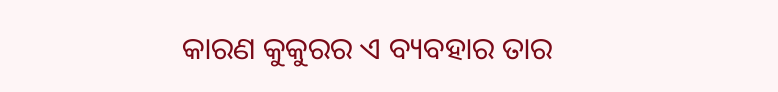କାରଣ କୁକୁରର ଏ ବ୍ୟବହାର ତାର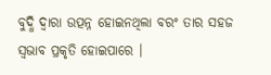ବୁଦ୍ଧି ଦ୍ବାରା ଉତ୍ପନ୍ନ ହୋଇନଥିଲା ବରଂ ତାର ସହଜ ସ୍ବଭାବ ପ୍ରକୃତି ହୋଇପାରେ ।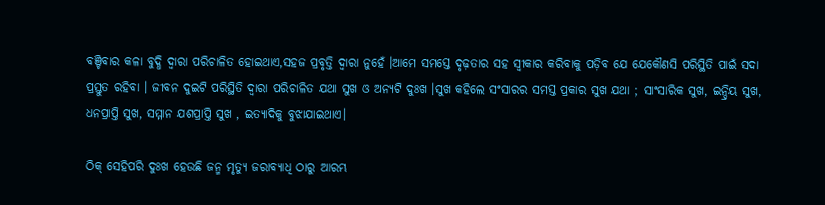ବଞ୍ଚିବାର କଳା ବୁଦ୍ଧି ଦ୍ବାରା ପରିଚାଳିତ ହୋଇଥାଏ,ସହଜ ପ୍ରବୃତ୍ତି ଦ୍ବାରା ନୁହେଁ ।ଆମେ ସମସ୍ତେ ଦୃଢ଼ତାର ସହ ସ୍ବୀକାର କରିବାକୁ ପଡ଼ିବ ଯେ ଯେକୌଣସି ପରିସ୍ଥିତି ପାଇଁ ସଦା ପ୍ରସ୍ତୁତ ରହିବା । ଜୀବନ ଦୁଇଟି ପରିସ୍ଥିତି ଦ୍ବାରା ପରିଚାଳିତ ଯଥା ସୁଖ ଓ ଅନ୍ୟଟି ଦୁଃଖ ।ସୁଖ କହିଲେ ସଂସାରର ସମସ୍ତ ପ୍ରକାର ସୁଖ ଯଥା ; ସାଂସାରିକ ସୁଖ, ଇନ୍ଦ୍ରିୟ ସୁଖ, ଧନପ୍ରାପ୍ତି ସୁଖ, ସମ୍ମାନ ଯଶପ୍ରାପ୍ତି ସୁଖ , ଇତ୍ୟାଦିକୁ ବୁଝାଯାଇଥାଏ।

ଠିକ୍ ସେହିପରି ଦୁଃଖ ହେଉଛି ଜନ୍ମ ମୃତ୍ୟୁ ଜରାବ୍ୟାଧି ଠାରୁ ଆରମ୍ଭ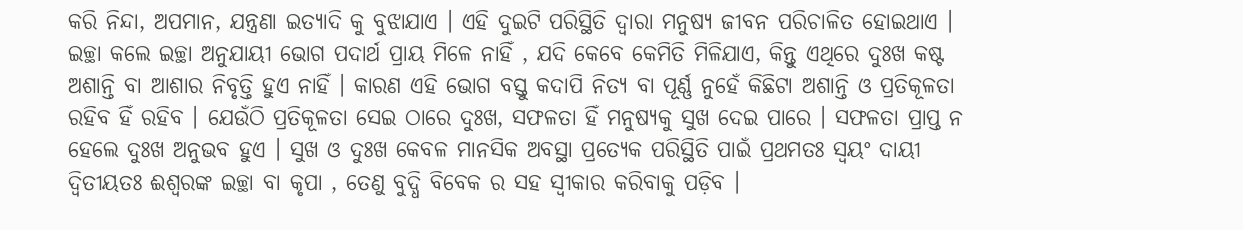କରି ନିନ୍ଦା, ଅପମାନ, ଯନ୍ତ୍ରଣା ଇତ୍ୟାଦି କୁ ବୁଝାଯାଏ । ଏହି ଦୁଇଟି ପରିସ୍ଥିତି ଦ୍ବାରା ମନୁଷ୍ୟ ଜୀବନ ପରିଚାଳିତ ହୋଇଥାଏ । ଇଚ୍ଛା କଲେ ଇଚ୍ଛା ଅନୁଯାୟୀ ଭୋଗ ପଦାର୍ଥ ପ୍ରାୟ ମିଳେ ନାହିଁ , ଯଦି କେବେ କେମିତି ମିଳିଯାଏ, କିନ୍ତୁ ଏଥିରେ ଦୁଃଖ କଷ୍ଟ ଅଶାନ୍ତି ବା ଆଶାର ନିବୃତ୍ତି ହୁଏ ନାହିଁ । କାରଣ ଏହି ଭୋଗ ବସ୍ତୁ କଦାପି ନିତ୍ୟ ବା ପୂର୍ଣ୍ଣ ନୁହେଁ କିଛିଟା ଅଶାନ୍ତି ଓ ପ୍ରତିକୂଳତା ରହିବ ହିଁ ରହିବ । ଯେଉଁଠି ପ୍ରତିକୂଳତା ସେଇ ଠାରେ ଦୁଃଖ, ସଫଳତା ହିଁ ମନୁଷ୍ୟକୁ ସୁଖ ଦେଇ ପାରେ । ସଫଳତା ପ୍ରାପ୍ତ ନ ହେଲେ ଦୁଃଖ ଅନୁଭବ ହୁଏ । ସୁଖ ଓ ଦୁଃଖ କେବଳ ମାନସିକ ଅବସ୍ଥା ପ୍ରତ୍ୟେକ ପରିସ୍ଥିତି ପାଇଁ ପ୍ରଥମତଃ ସ୍ବୟଂ ଦାୟୀ ଦ୍ବିତୀୟତଃ ଈଶ୍ଵରଙ୍କ ଇଚ୍ଛା ବା କୃପା , ତେଣୁ ବୁଦ୍ଧି ବିବେକ ର ସହ ସ୍ବୀକାର କରିବାକୁ ପଡ଼ିବ ।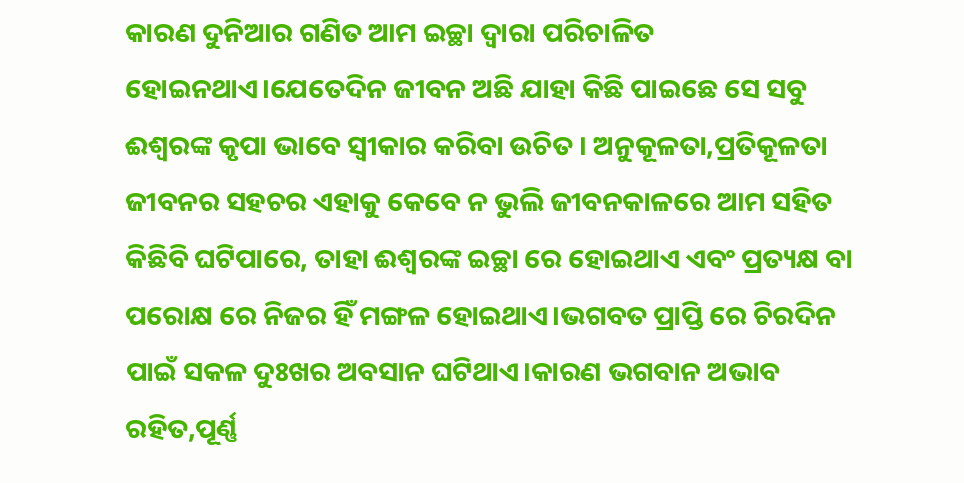କାରଣ ଦୁନିଆର ଗଣିତ ଆମ ଇଚ୍ଛା ଦ୍ବାରା ପରିଚାଳିତ ହୋଇନଥାଏ।ଯେତେଦିନ ଜୀବନ ଅଛି ଯାହା କିଛି ପାଇଛେ ସେ ସବୁ ଈଶ୍ଵରଙ୍କ କୃପା ଭାବେ ସ୍ବୀକାର କରିବା ଉଚିତ । ଅନୁକୂଳତା,ପ୍ରତିକୂଳତା ଜୀବନର ସହଚର ଏହାକୁ କେବେ ନ ଭୁଲି ଜୀବନକାଳରେ ଆମ ସହିତ କିଛିବି ଘଟିପାରେ, ତାହା ଈଶ୍ଵରଙ୍କ ଇଚ୍ଛା ରେ ହୋଇଥାଏ ଏବଂ ପ୍ରତ୍ୟକ୍ଷ ବା ପରୋକ୍ଷ ରେ ନିଜର ହିଁ ମଙ୍ଗଳ ହୋଇଥାଏ।ଭଗବତ ପ୍ରାପ୍ତି ରେ ଚିରଦିନ ପାଇଁ ସକଳ ଦୁଃଖର ଅବସାନ ଘଟିଥାଏ।କାରଣ ଭଗବାନ ଅଭାବ ରହିତ,ପୂର୍ଣ୍ଣ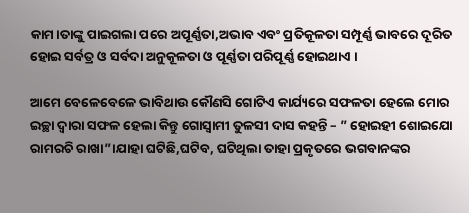କାମ।ତାଙ୍କୁ ପାଇଗଲା ପରେ ଅପୂର୍ଣ୍ଣତା,ଅଭାବ ଏବଂ ପ୍ରତିକୂଳତା ସମ୍ପୂର୍ଣ୍ଣ ଭାବରେ ଦୂରିତ ହୋଇ ସର୍ବତ୍ର ଓ ସର୍ବଦା ଅନୁକୂଳତା ଓ ପୂର୍ଣ୍ଣତା ପରିପୂର୍ଣ୍ଣ ହୋଇଥାଏ ।

ଆମେ ବେଳେବେଳେ ଭାବିଥାଉ କୌଣସି ଗୋଟିଏ କାର୍ଯ୍ୟରେ ସଫଳତା ହେଲେ ମୋର ଇଚ୍ଛା ଦ୍ବାରା ସଫଳ ହେଲା କିନ୍ତୁ ଗୋସ୍ୱାମୀ ତୁଳସୀ ଦାସ କହନ୍ତି – ” ହୋଇହୀ ଶୋଇଯୋ ରାମରଚି ରାଖା”।ଯାହା ଘଟିଛି,ଘଟିବ, ଘଟିଥିଲା ତାହା ପ୍ରକୃତରେ ଭଗବାନଙ୍କର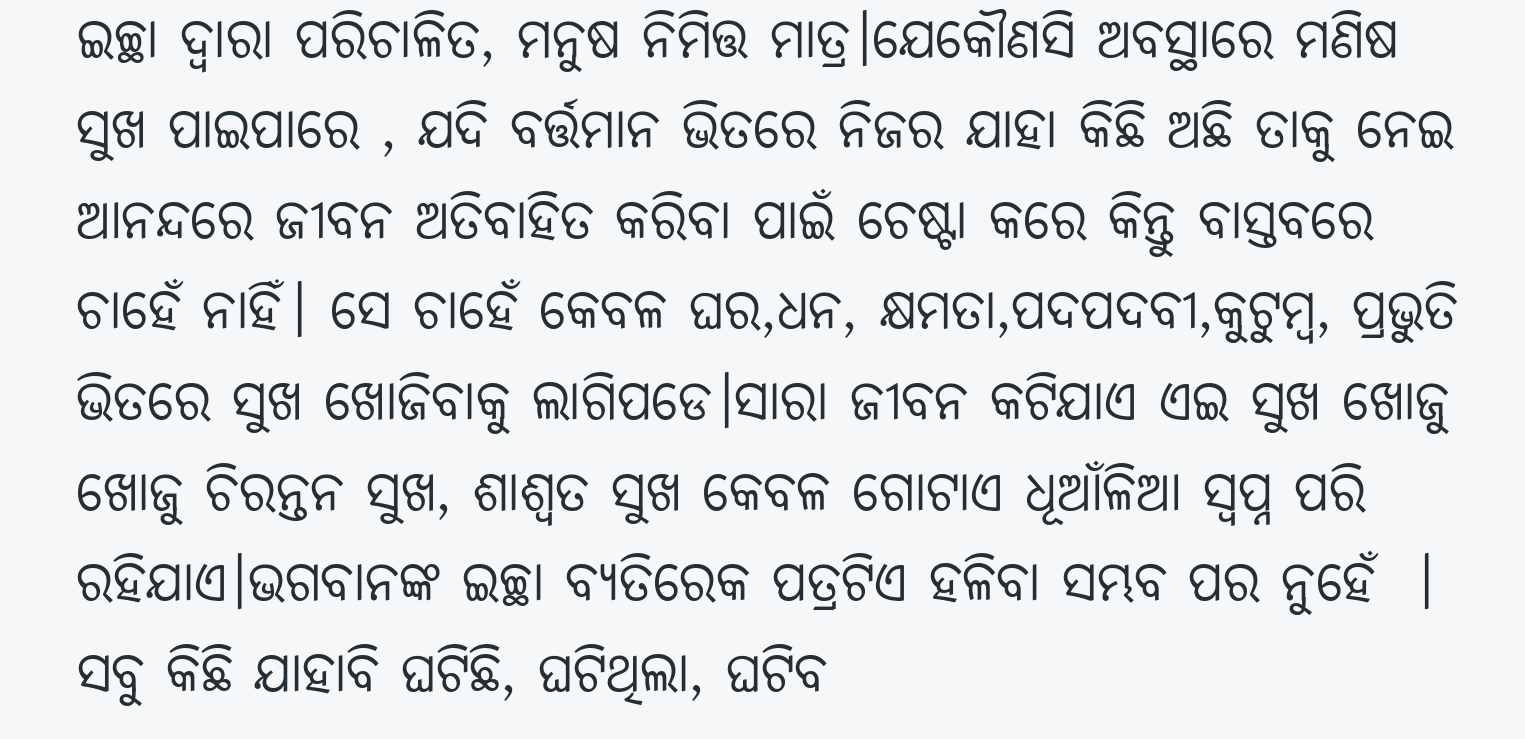ଇଚ୍ଛା ଦ୍ବାରା ପରିଚାଳିତ, ମନୁଷ ନିମିତ୍ତ ମାତ୍ର।ଯେକୌଣସି ଅବସ୍ଥାରେ ମଣିଷ ସୁଖ ପାଇପାରେ , ଯଦି ବର୍ତ୍ତମାନ ଭିତରେ ନିଜର ଯାହା କିଛି ଅଛି ତାକୁ ନେଇ ଆନନ୍ଦରେ ଜୀବନ ଅତିବାହିତ କରିବା ପାଇଁ ଚେଷ୍ଟା କରେ କିନ୍ତୁ ବାସ୍ତବରେ ଚାହେଁ ନାହିଁ। ସେ ଚାହେଁ କେବଳ ଘର,ଧନ, କ୍ଷମତା,ପଦପଦବୀ,କୁଟୁମ୍ବ, ପ୍ରଭୁତି ଭିତରେ ସୁଖ ଖୋଜିବାକୁ ଲାଗିପଡେ।ସାରା ଜୀବନ କଟିଯାଏ ଏଇ ସୁଖ ଖୋଜୁ ଖୋଜୁ ଚିରନ୍ତନ ସୁଖ, ଶାଶ୍ଵତ ସୁଖ କେବଳ ଗୋଟାଏ ଧୂଆଁଳିଆ ସ୍ବପ୍ନ ପରି ରହିଯାଏ।ଭଗବାନଙ୍କ ଇଚ୍ଛା ବ୍ୟତିରେକ ପତ୍ରଟିଏ ହଳିବା ସମ୍ଭବ ପର ନୁହେଁ  । ସବୁ କିଛି ଯାହାବି ଘଟିଛି, ଘଟିଥିଲା, ଘଟିବ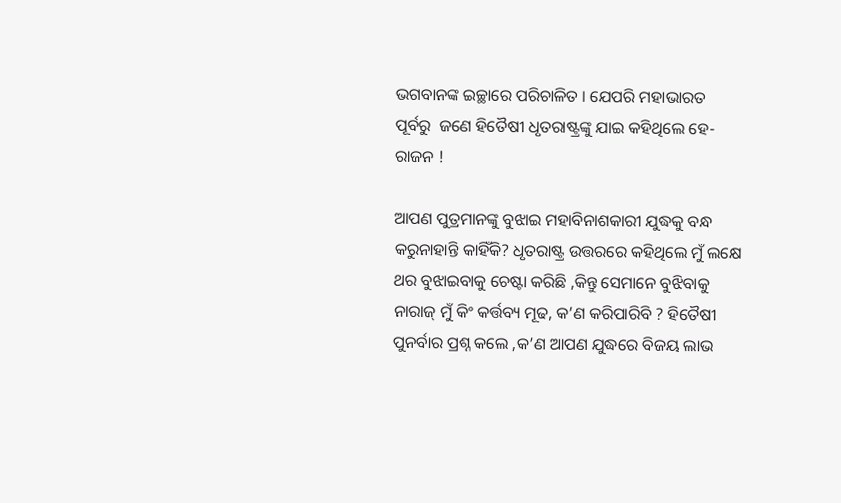ଭଗବାନଙ୍କ ଇଚ୍ଛାରେ ପରିଚାଳିତ । ଯେପରି ମହାଭାରତ ପୂର୍ବରୁ  ଜଣେ ହିତୈଷୀ ଧୃତରାଷ୍ଟ୍ରଙ୍କୁ ଯାଇ କହିଥିଲେ ହେ- ରାଜନ !

ଆପଣ ପୁତ୍ରମାନଙ୍କୁ ବୁଝାଇ ମହାବିନାଶକାରୀ ଯୁଦ୍ଧକୁ ବନ୍ଧ କରୁନାହାନ୍ତି କାହିଁକି? ଧୃତରାଷ୍ଟ୍ର ଉତ୍ତରରେ କହିଥିଲେ ମୁଁ ଲକ୍ଷେ ଥର ବୁଝାଇବାକୁ ଚେଷ୍ଟା କରିଛି ,କିନ୍ତୁ ସେମାନେ ବୁଝିବାକୁ ନାରାଜ୍ ମୁଁ କିଂ କର୍ତ୍ତବ୍ୟ ମୂଢ, କ’ଣ କରିପାରିବି ? ହିତୈଷୀ ପୁନର୍ବାର ପ୍ରଶ୍ନ କଲେ ,କ’ଣ ଆପଣ ଯୁଦ୍ଧରେ ବିଜୟ ଲାଭ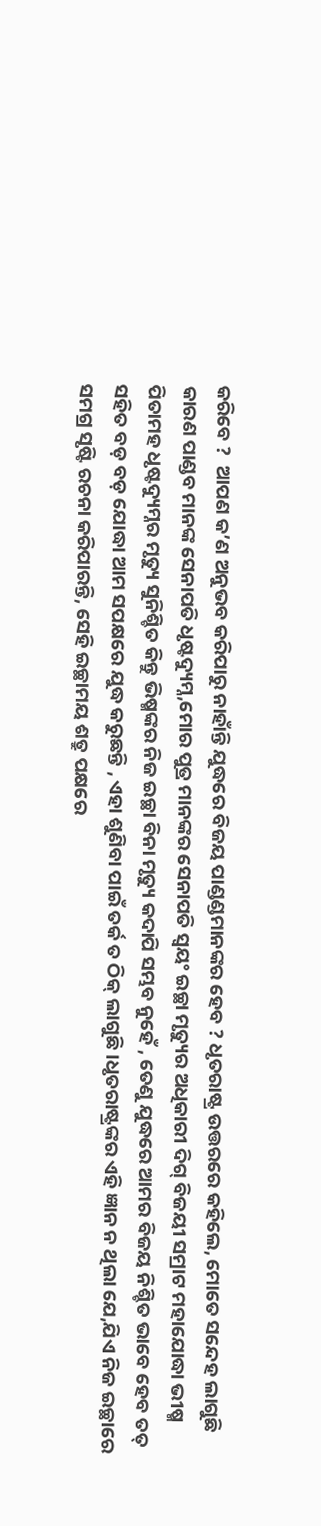କରିବେ ?  ଆପଣ କ’ଣ ଅନୁଭବ କରିପାରୁ ନାହାଁନ୍ତି ଯୁଦ୍ଧରେ ବିଜୟ ପାଣ୍ଡଣ୍ଡମାନଙ୍କର ହେବ ? ଧୃତରାଷ୍ଟ୍ର ଉତ୍ତରରେ କହିଲେ, ମୋତେ ସନ୍ଦେହ ଲାଗୁଛି କାରଣ ପାଣ୍ଡବ ମାନଙ୍କ ସେନାପତି ଧୃଷ୍ଟଦ୍ୟୁମ୍ନ,ମୋର ପୁତ୍ର ମାନଙ୍କର ସେନାପତି ସ୍ବୟଂ ଇଚ୍ଛା ମୃତ୍ୟୁର ଅଧିକାରୀ ଦିଗ୍ ବିଜୟୀ ସମ୍ରାଟ ମହାଯୋଦ୍ଧା ଭୀଷ୍ମ ପିତାମହ ଧୃଷ୍ଟଦ୍ୟୁମ୍ନର ମୃତ୍ୟୁ ସୁନିଶ୍ଚିତ କିନ୍ତୁ ଭିଷ୍ମଙ୍କର ନିଜ ଇଚ୍ଛା ବିନା ମୃତ୍ୟୁ କଦାପି ସମ୍ଭବ ନୁହେଁ , ତେଣୁ ଯୁଦ୍ଧରେ ଆମର ବିଜୟ ନିଶ୍ଚିତ ଭାବେ ହେବ ତତ୍ ସହିତ ବଡ଼ ବଡ଼ ଯୋଦ୍ଧା ଆମ ସପକ୍ଷରେ ଯୁଦ୍ଧ କରୁଛନ୍ତି , ଏହା ଶୁଣିବା ପାଇଁ ତର୍କ ତ ଠିକ୍ ଲାଗୁଛି ।ଧୃତରାଷ୍ଟ୍ରଙ୍କର ଏହି ଜ୍ଞାନ ନ ଥିଲା ଯେ,ଯିଏ ନିଜ ଇଚ୍ଛାରେ ସମଗ୍ର ସୃଷ୍ଟି ରଚନା କରିପାରନ୍ତି, ସେହି ଇଚ୍ଛାମୟ ଶତ୍ରୁ ପକ୍ଷରେ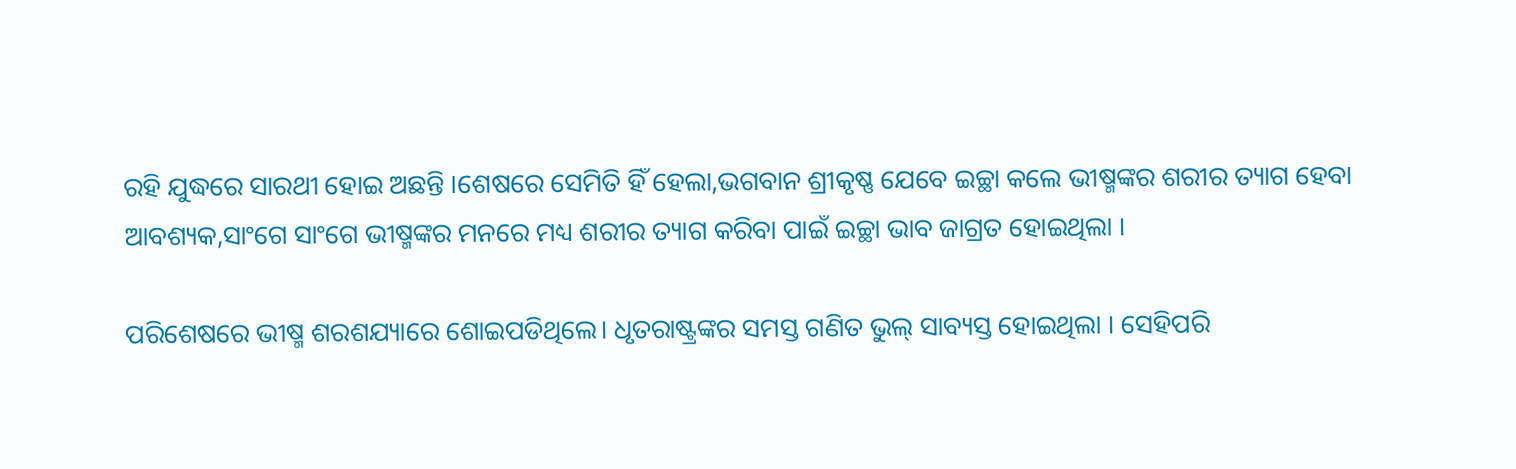ରହି ଯୁଦ୍ଧରେ ସାରଥୀ ହୋଇ ଅଛନ୍ତି ।ଶେଷରେ ସେମିତି ହିଁ ହେଲା,ଭଗବାନ ଶ୍ରୀକୃଷ୍ଣ ଯେବେ ଇଚ୍ଛା କଲେ ଭୀଷ୍ମଙ୍କର ଶରୀର ତ୍ୟାଗ ହେବା ଆବଶ୍ୟକ,ସାଂଗେ ସାଂଗେ ଭୀଷ୍ମଙ୍କର ମନରେ ମଧ୍ୟ ଶରୀର ତ୍ୟାଗ କରିବା ପାଇଁ ଇଚ୍ଛା ଭାବ ଜାଗ୍ରତ ହୋଇଥିଲା ।

ପରିଶେଷରେ ଭୀଷ୍ମ ଶରଶଯ୍ୟାରେ ଶୋଇପଡିଥିଲେ। ଧୃତରାଷ୍ଟ୍ରଙ୍କର ସମସ୍ତ ଗଣିତ ଭୁଲ୍ ସାବ୍ୟସ୍ତ ହୋଇଥିଲା । ସେହିପରି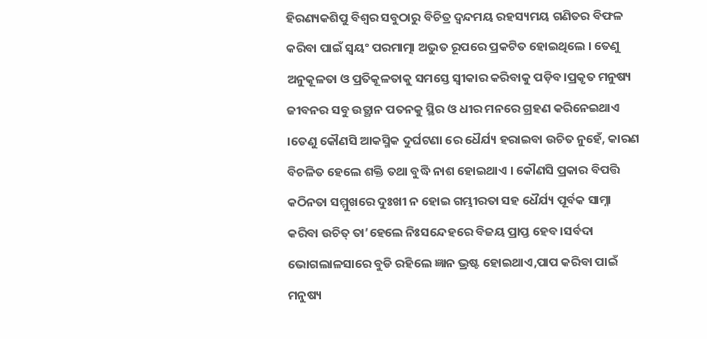ହିରଣ୍ୟକଶିପୁ ବିଶ୍ବର ସବୁଠାରୁ ବିଚିତ୍ର ଦ୍ବନ୍ଦମୟ ରହସ୍ୟମୟ ଗଣିତର ବିଫଳ କରିବା ପାଇଁ ସ୍ବୟଂ ପରମାତ୍ମା ଅଦ୍ଭୁତ ରୂପରେ ପ୍ରକଟିତ ହୋଇଥିଲେ । ତେଣୁ ଅନୁକୂଳତା ଓ ପ୍ରତିକୂଳତାକୁ ସମସ୍ତେ ସ୍ବୀକାର କରିବାକୁ ପଡ଼ିବ।ପ୍ରକୃତ ମନୁଷ୍ୟ ଜୀବନର ସବୁ ଉତ୍ଥାନ ପତନକୁ ସ୍ଥିର ଓ ଧୀର ମନରେ ଗ୍ରହଣ କରିନେଇଥାଏ ।ତେଣୁ କୌଣସି ଆକସ୍ମିକ ଦୁର୍ଘଟଣା ରେ ଧୈର୍ଯ୍ୟ ହରାଇବା ଉଚିତ ନୁହେଁ, କାରଣ ବିଚଳିତ ହେଲେ ଶକ୍ତି ତଥା ବୁଦ୍ଧି ନାଶ ହୋଇଥାଏ । କୌଣସି ପ୍ରକାର ବିପତ୍ତି କଠିନତା ସମ୍ମୁଖରେ ଦୁଃଖୀ ନ ହୋଇ ଗମ୍ଭୀରତା ସହ ଧୈର୍ଯ୍ୟ ପୂର୍ବକ ସାମ୍ନା କରିବା ଉଚିତ୍ ତା’ହେଲେ ନିଃସନ୍ଦେହରେ ବିଜୟ ପ୍ରାପ୍ତ ହେବ।ସର୍ବଦା ଭୋଗଲାଳସାରେ ବୁଡି ରହିଲେ ଜ୍ଞାନ ଭ୍ରଷ୍ଟ ହୋଇଥାଏ,ପାପ କରିବା ପାଇଁ ମନୁଷ୍ୟ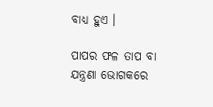ବାଧ୍ୟ ହୁଏ ।

ପାପର ଫଳ ତାପ ବା ଯନ୍ତ୍ରଣା ଭୋଗକରେ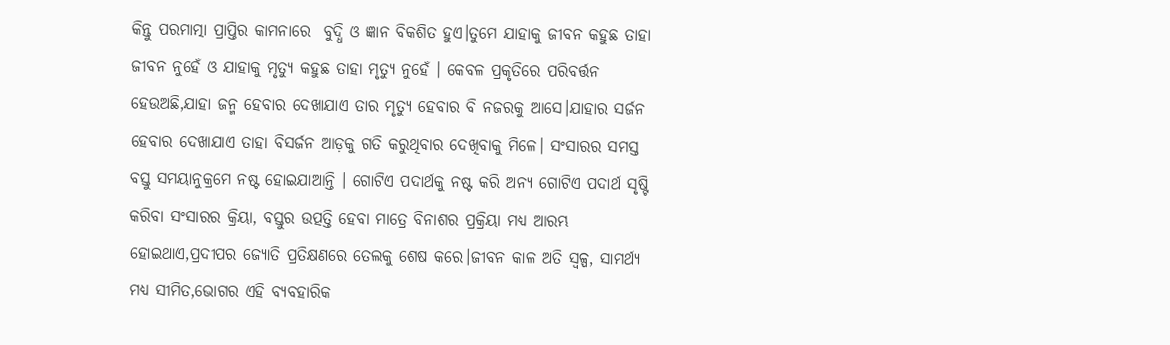କିନ୍ତୁ ପରମାତ୍ମା ପ୍ରାପ୍ତିର କାମନାରେ  ବୁଦ୍ଧି ଓ ଜ୍ଞାନ ବିକଶିତ ହୁଏ।ତୁମେ ଯାହାକୁ ଜୀବନ କହୁଛ ତାହା ଜୀବନ ନୁହେଁ ଓ ଯାହାକୁ ମୃତ୍ୟୁ କହୁଛ ତାହା ମୃତ୍ୟୁ ନୁହେଁ । କେବଳ ପ୍ରକୃତିରେ ପରିବର୍ତ୍ତନ ହେଉଅଛି,ଯାହା ଜନ୍ମ ହେବାର ଦେଖାଯାଏ ତାର ମୃତ୍ୟୁ ହେବାର ବି ନଜରକୁ ଆସେ।ଯାହାର ସର୍ଜନ ହେବାର ଦେଖାଯାଏ ତାହା ବିସର୍ଜନ ଆଡ଼କୁ ଗତି କରୁଥିବାର ଦେଖିବାକୁ ମିଳେ। ସଂସାରର ସମସ୍ତ ବସ୍ତୁ ସମୟାନୁକ୍ରମେ ନଷ୍ଟ ହୋଇଯାଆନ୍ତି । ଗୋଟିଏ ପଦାର୍ଥକୁ ନଷ୍ଟ କରି ଅନ୍ୟ ଗୋଟିଏ ପଦାର୍ଥ ସୃଷ୍ଟି କରିବା ସଂସାରର କ୍ରିୟା, ବସ୍ତୁର ଉତ୍ପତ୍ତି ହେବା ମାତ୍ରେ ବିନାଶର ପ୍ରକ୍ରିୟା ମଧ୍ୟ ଆରମ୍ଭ ହୋଇଥାଏ,ପ୍ରଦୀପର ଜ୍ୟୋତି ପ୍ରତିକ୍ଷଣରେ ତେଲକୁ ଶେଷ କରେ।ଜୀବନ କାଳ ଅତି ସ୍ୱଳ୍ପ, ସାମର୍ଥ୍ୟ ମଧ୍ୟ ସୀମିତ,ଭୋଗର ଏହି ବ୍ୟବହାରିକ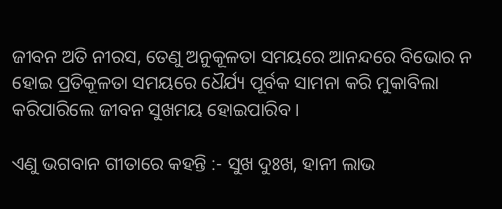ଜୀବନ ଅତି ନୀରସ, ତେଣୁ ଅନୁକୂଳତା ସମୟରେ ଆନନ୍ଦରେ ବିଭୋର ନ ହୋଇ ପ୍ରତିକୂଳତା ସମୟରେ ଧୈର୍ଯ୍ୟ ପୂର୍ବକ ସାମନା କରି ମୁକାବିଲା କରିପାରିଲେ ଜୀବନ ସୁଖମୟ ହୋଇପାରିବ ।

ଏଣୁ ଭଗବାନ ଗୀତାରେ କହନ୍ତି :- ସୁଖ ଦୁଃଖ, ହାନୀ ଲାଭ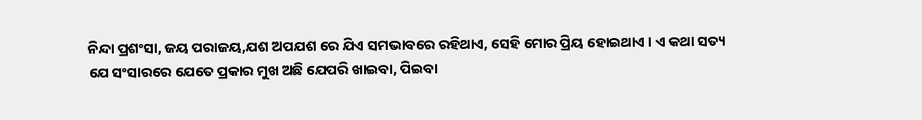ନିନ୍ଦା ପ୍ରଶଂସା, ଜୟ ପରାଜୟ,ଯଶ ଅପଯଶ ରେ ଯିଏ ସମଭାବରେ ରହିଥାଏ, ସେହି ମୋର ପ୍ରିୟ ହୋଇଥାଏ । ଏ କଥା ସତ୍ୟ ଯେ ସଂସାରରେ ଯେତେ ପ୍ରକାର ମୁଖ ଅଛି ଯେପରି ଖାଇବା, ପିଇବା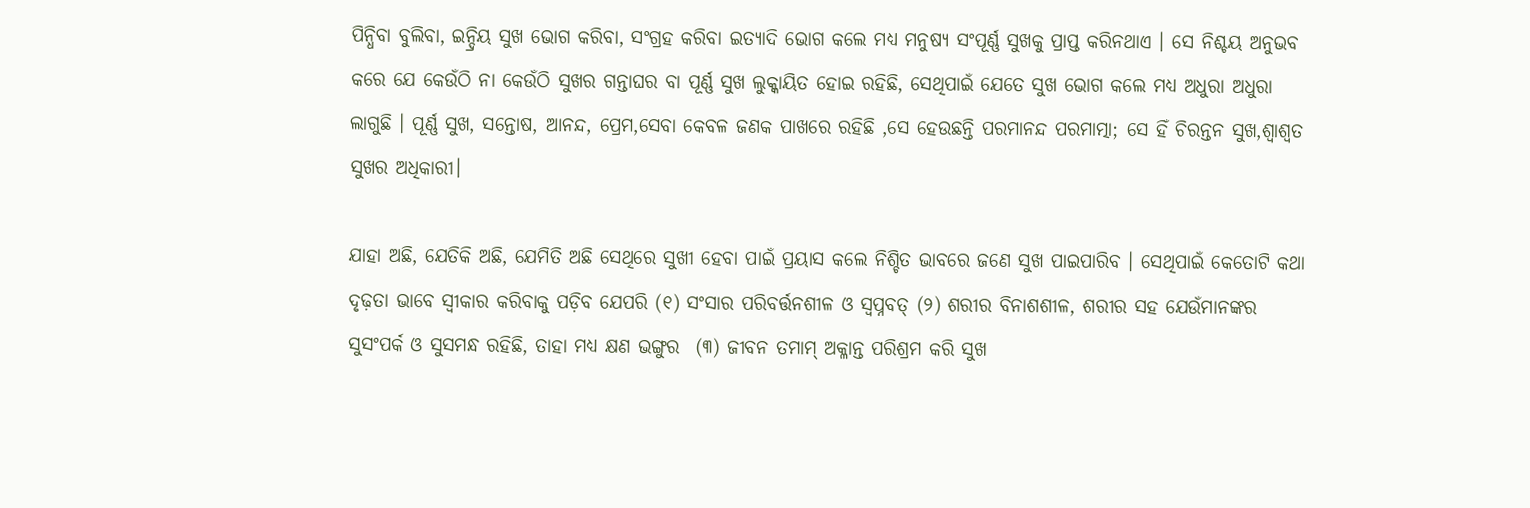ପିନ୍ଧିବା ବୁଲିବା, ଇନ୍ଦ୍ରିୟ ସୁଖ ଭୋଗ କରିବା, ସଂଗ୍ରହ କରିବା ଇତ୍ୟାଦି ଭୋଗ କଲେ ମଧ୍ୟ ମନୁଷ୍ୟ ସଂପୂର୍ଣ୍ଣ ସୁଖକୁ ପ୍ରାପ୍ତ କରିନଥାଏ । ସେ ନିଶ୍ଚୟ ଅନୁଭବ କରେ ଯେ କେଉଁଠି ନା କେଉଁଠି ସୁଖର ଗନ୍ତାଘର ବା ପୂର୍ଣ୍ଣ ସୁଖ ଲୁକ୍କାୟିତ ହୋଇ ରହିଛି, ସେଥିପାଇଁ ଯେତେ ସୁଖ ଭୋଗ କଲେ ମଧ୍ୟ ଅଧୁରା ଅଧୁରା ଲାଗୁଛି । ପୂର୍ଣ୍ଣ ସୁଖ, ସନ୍ତୋଷ, ଆନନ୍ଦ, ପ୍ରେମ,ସେବା କେବଳ ଜଣକ ପାଖରେ ରହିଛି ,ସେ ହେଉଛନ୍ତି ପରମାନନ୍ଦ ପରମାତ୍ମା; ସେ ହିଁ ଚିରନ୍ତନ ସୁଖ,ଶ୍ଵାଶ୍ଵତ ସୁଖର ଅଧିକାରୀ।

ଯାହା ଅଛି, ଯେତିକି ଅଛି, ଯେମିତି ଅଛି ସେଥିରେ ସୁଖୀ ହେବା ପାଇଁ ପ୍ରୟାସ କଲେ ନିଶ୍ଚିତ ଭାବରେ ଜଣେ ସୁଖ ପାଇପାରିବ । ସେଥିପାଇଁ କେତୋଟି କଥା ଦୃଢ଼ତା ଭାବେ ସ୍ବୀକାର କରିବାକୁ ପଡ଼ିବ ଯେପରି (୧) ସଂସାର ପରିବର୍ତ୍ତନଶୀଳ ଓ ସ୍ବପ୍ନବତ୍ (୨) ଶରୀର ବିନାଶଶୀଳ, ଶରୀର ସହ ଯେଉଁମାନଙ୍କର ସୁସଂପର୍କ ଓ ସୁସମନ୍ଧ ରହିଛି, ତାହା ମଧ୍ୟ କ୍ଷଣ ଭଙ୍ଗୁର  (୩) ଜୀବନ ତମାମ୍ ଅକ୍ଳାନ୍ତ ପରିଶ୍ରମ କରି ସୁଖ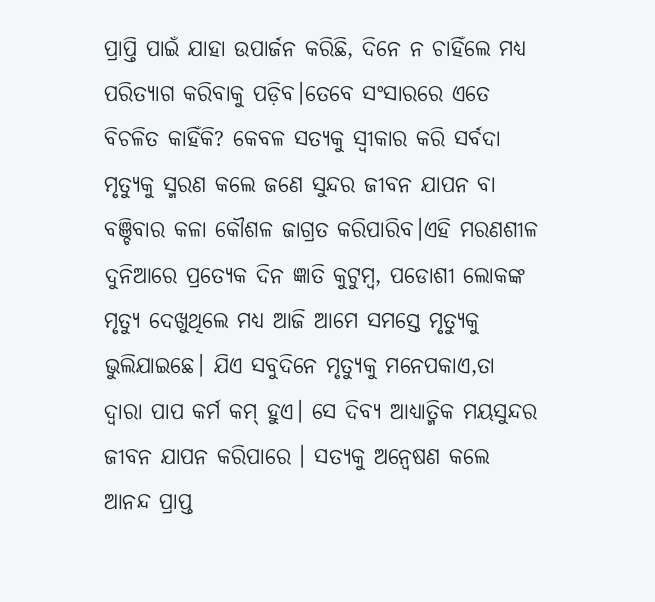ପ୍ରାପ୍ତି ପାଇଁ ଯାହା ଉପାର୍ଜନ କରିଛି, ଦିନେ ନ ଚାହିଁଲେ ମଧ୍ୟ ପରିତ୍ୟାଗ କରିବାକୁ ପଡ଼ିବ।ତେବେ ସଂସାରରେ ଏତେ ବିଚଳିତ କାହିଁକି? କେବଳ ସତ୍ୟକୁ ସ୍ବୀକାର କରି ସର୍ବଦା ମୃତ୍ୟୁକୁ ସ୍ମରଣ କଲେ ଜଣେ ସୁନ୍ଦର ଜୀବନ ଯାପନ ବା ବଞ୍ଚିବାର କଳା କୌଶଳ ଜାଗ୍ରତ କରିପାରିବ।ଏହି ମରଣଶୀଳ ଦୁନିଆରେ ପ୍ରତ୍ୟେକ ଦିନ ଜ୍ଞାତି କୁଟୁମ୍ବ, ପଡୋଶୀ ଲୋକଙ୍କ ମୃତ୍ୟୁ ଦେଖୁଥିଲେ ମଧ୍ୟ ଆଜି ଆମେ ସମସ୍ତେ ମୃତ୍ୟୁକୁ ଭୁଲିଯାଇଛେ। ଯିଏ ସବୁଦିନେ ମୃତ୍ୟୁକୁ ମନେପକାଏ,ତା ଦ୍ବାରା ପାପ କର୍ମ କମ୍ ହୁଏ। ସେ ଦିବ୍ୟ ଆଧ୍ୟାତ୍ମିକ ମୟସୁନ୍ଦର ଜୀବନ ଯାପନ କରିପାରେ । ସତ୍ୟକୁ ଅନ୍ୱେଷଣ କଲେ ଆନନ୍ଦ ପ୍ରାପ୍ତ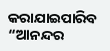କରାଯାଇପାରିବ “ଆନନ୍ଦର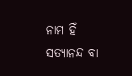ନାମ ହିଁ ସତ୍ୟାନନ୍ଦ ବା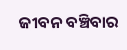ଜୀବନ ବଞ୍ଚିବାର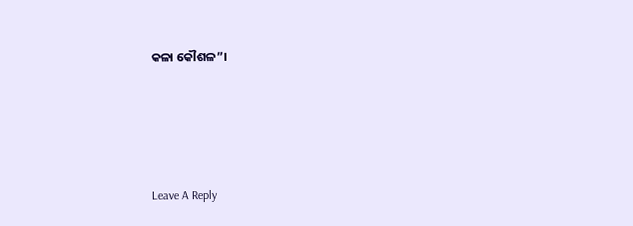କଳା କୌଶଳ”।





Leave A Reply